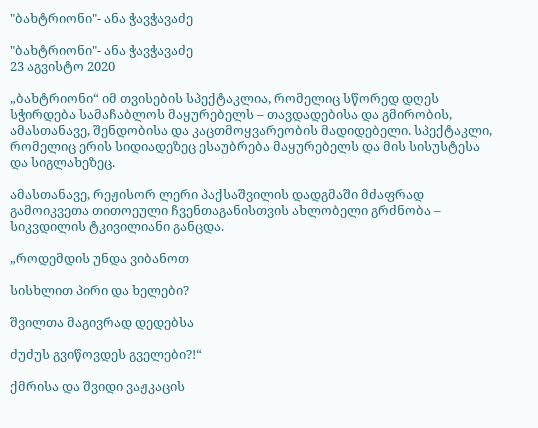"ბახტრიონი"- ანა ჭავჭავაძე

"ბახტრიონი"- ანა ჭავჭავაძე
23 აგვისტო 2020

„ბახტრიონი“ იმ თვისების სპექტაკლია, რომელიც სწორედ დღეს სჭირდება სამაჩაბლოს მაყურებელს – თავდადებისა და გმირობის, ამასთანავე, შენდობისა და კაცთმოყვარეობის მადიდებელი. სპექტაკლი, რომელიც ერის სიდიადეზეც ესაუბრება მაყურებელს და მის სისუსტესა და სიგლახეზეც.

ამასთანავე, რეჟისორ ლერი პაქსაშვილის დადგმაში მძაფრად გამოიკვეთა თითოეული ჩვენთაგანისთვის ახლობელი გრძნობა – სიკვდილის ტკივილიანი განცდა.

„როდემდის უნდა ვიბანოთ

სისხლით პირი და ხელები?

შვილთა მაგივრად დედებსა

ძუძუს გვიწოვდეს გველები?!“

ქმრისა და შვიდი ვაჟკაცის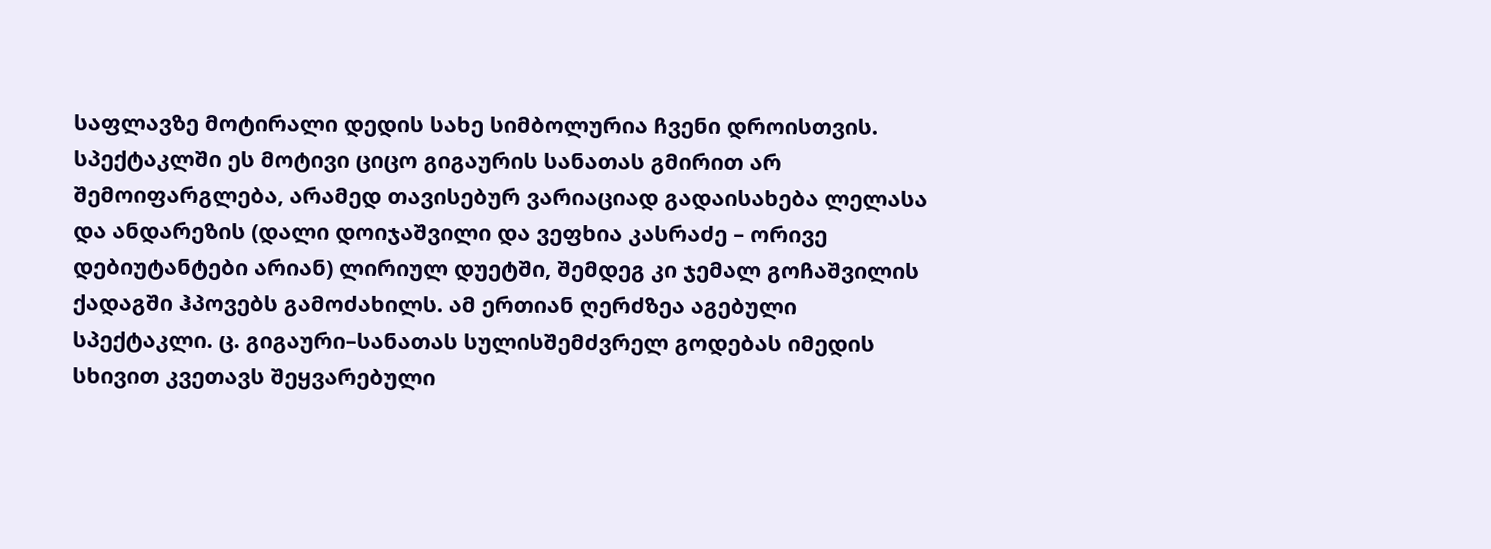საფლავზე მოტირალი დედის სახე სიმბოლურია ჩვენი დროისთვის. სპექტაკლში ეს მოტივი ციცო გიგაურის სანათას გმირით არ შემოიფარგლება, არამედ თავისებურ ვარიაციად გადაისახება ლელასა და ანდარეზის (დალი დოიჯაშვილი და ვეფხია კასრაძე – ორივე დებიუტანტები არიან) ლირიულ დუეტში, შემდეგ კი ჯემალ გოჩაშვილის ქადაგში ჰპოვებს გამოძახილს. ამ ერთიან ღერძზეა აგებული სპექტაკლი. ც. გიგაური–სანათას სულისშემძვრელ გოდებას იმედის სხივით კვეთავს შეყვარებული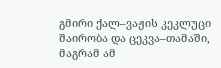გმირი ქალ–ვაჟის კეკლუცი შაირობა და ცეკვა–თამაში, მაგრამ ამ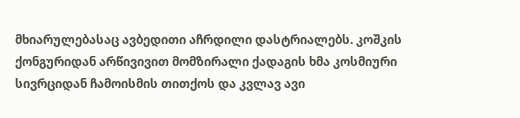მხიარულებასაც ავბედითი აჩრდილი დასტრიალებს. კოშკის ქონგურიდან არწივივით მომზირალი ქადაგის ხმა კოსმიური სივრციდან ჩამოისმის თითქოს და კვლავ ავი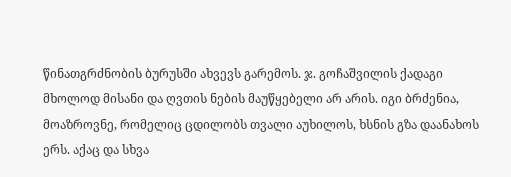წინათგრძნობის ბურუსში ახვევს გარემოს. ჯ. გოჩაშვილის ქადაგი მხოლოდ მისანი და ღვთის ნების მაუწყებელი არ არის. იგი ბრძენია, მოაზროვნე, რომელიც ცდილობს თვალი აუხილოს, ხსნის გზა დაანახოს ერს. აქაც და სხვა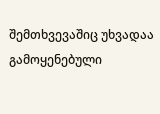შემთხვევაშიც უხვადაა გამოყენებული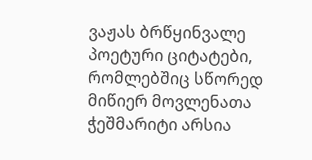ვაჟას ბრწყინვალე პოეტური ციტატები, რომლებშიც სწორედ მიწიერ მოვლენათა ჭეშმარიტი არსია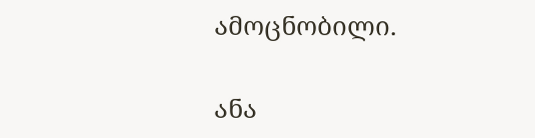ამოცნობილი.

ანა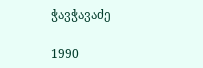ჭავჭავაძე

1990